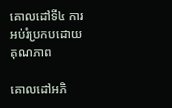គោលដៅទី៤ ការអប់រំប្រកបដោយគុណភាព

គោលដៅអភិ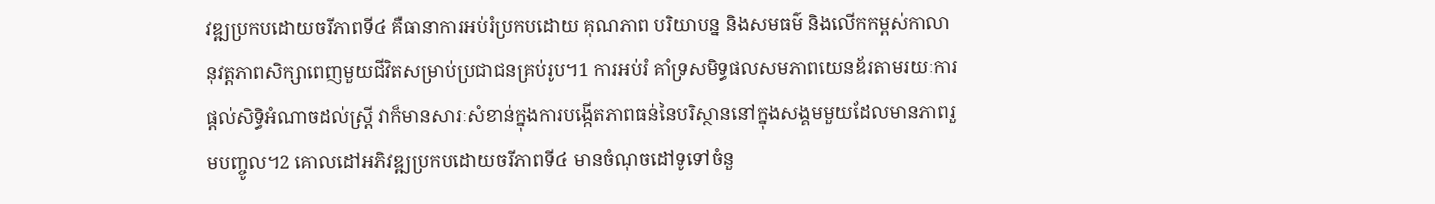វឌ្ឍប្រកបដោយចរីភាពទី៤ គឺធានាការអប់រំប្រកបដោយ គុណភាព បរិយាបន្ន និងសមធម៌ និងលើកកម្ពស់កាលានុវត្តភាពសិក្សាពេញមួយជីវិតសម្រាប់ប្រជាជនគ្រប់រូប។1 ការអប់រំ គាំទ្រសមិទ្ធផលសមភាពយេនឌ័រតាមរយៈការផ្តល់សិទ្ធិអំណាចដល់ស្ត្រី វាក៏មានសារៈសំខាន់ក្នុងការបង្កើតភាពធន់នៃបរិស្ថាននៅក្នុងសង្គមមួយដែលមានភាពរួមបញ្ចូល។2 គោលដៅអភិវឌ្ឍប្រកបដោយចរីភាពទី៤ មានចំណុចដៅទូទៅចំនួ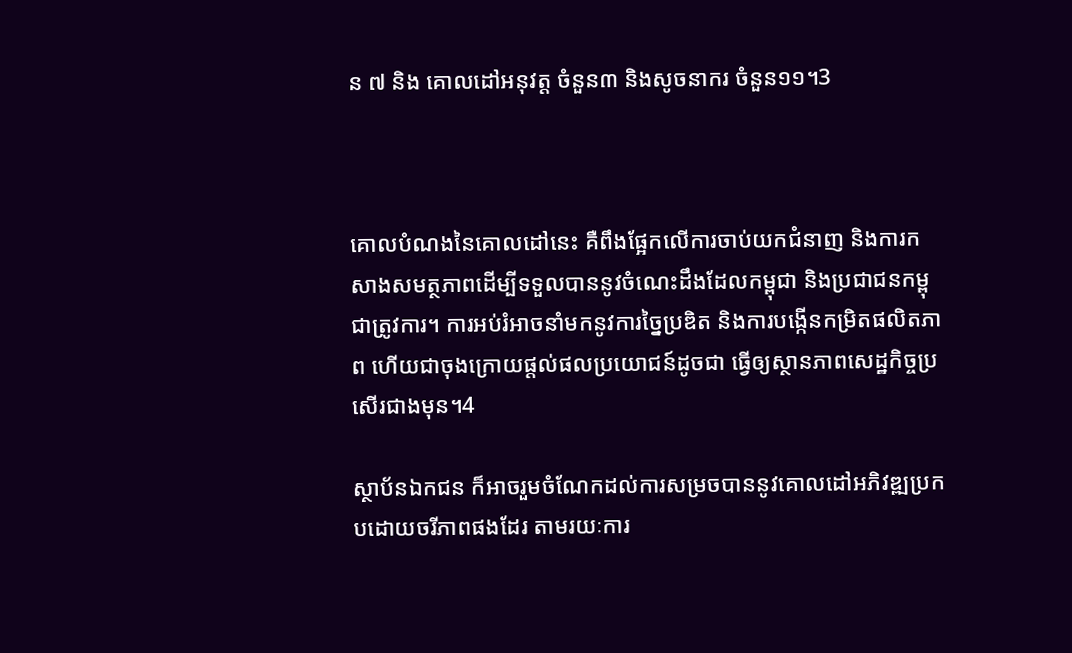ន ៧ និង គោលដៅអនុវត្ត ចំនួន៣ និងសូចនាករ ចំនួន១១។3



គោលបំណងនៃគោលដៅនេះ គឺពឹងផ្អែកលើការចាប់យកជំនាញ និងការកសាងសមត្ថភាពដើម្បីទទួលបាននូវចំណេះដឹងដែលកម្ពុជា និងប្រជាជនកម្ពុជាត្រូវការ។ ការអប់រំអាចនាំមកនូវការច្នៃប្រឌិត និងការបង្កើនកម្រិតផលិតភាព ហើយជាចុងក្រោយផ្តល់ផលប្រយោជន៍ដូចជា ធ្វើឲ្យស្ថានភាពសេដ្ឋកិច្ចប្រសើរជាងមុន។4

ស្ថាប័នឯកជន ក៏អាចរួមចំណែកដល់ការសម្រចបាននូវគោលដៅអភិវឌ្ឍប្រកបដោយចរីភាពផងដែរ តាមរយៈការ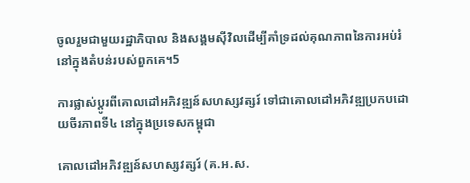ចូលរួមជាមួយរដ្ឋាភិបាល និងសង្គមស៊ីវិលដើម្បីគាំទ្រដល់គុណភាពនៃការអប់រំនៅក្នុងតំបន់របស់ពួកគេ។5

ការផ្លាស់ប្តូរពីគោលដៅអភិវឌ្ឍន៍សហស្សវត្សរ៍ ទៅជាគោលដៅអភិវឌ្ឍប្រកបដោយចីរភាពទី៤ នៅក្នុងប្រទេសកម្ពុជា

គោលដៅអភិវឌ្ឍន៍សហស្សវត្សរ៍ (គ.អ.ស.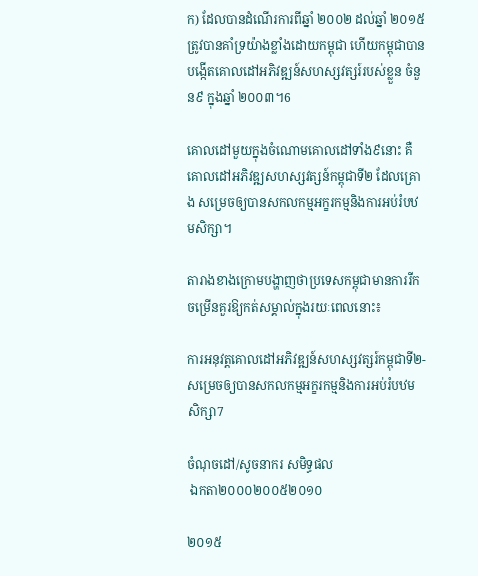ក) ដែលបានដំណើរការពីឆ្នាំ ២០០២ ដល់ឆ្នាំ ២០១៥ ត្រូវបានគាំទ្រយ៉ាងខ្លាំងដោយកម្ពុជា ហើយកម្ពុជាបានបង្កើតគោលដៅអភិវឌ្ឍន៍សហស្សវត្សរ៍របស់ខ្លួន ចំនួន៩ ក្នុងឆ្នាំ ២០០៣។6

គោលដៅមួយក្នុងចំណោមគោលដៅទាំង៩នោះ គឺ គោលដៅអភិវឌ្ឍសហស្សវត្សន៍កម្ពុជាទី២ ដែលគ្រោង សម្រេចឲ្យបានសកលកម្មអក្ខរកម្មនិងការអប់រំបឋមសិក្សា។

តារាងខាងក្រោមបង្ហាញថាប្រទេសកម្ពុជាមានការរីកចម្រើនគួរឱ្យកត់សម្គាល់ក្នុងរយៈពេលនោះ៖

ការអនុវត្តគោលដៅអភិវឌ្ឍន៍សហស្សវត្សរ៍កម្ពុជាទី២- សម្រេចឲ្យបានសកលកម្មអក្ខរកម្មនិងការអប់រំបឋមសិក្សា7

ចំណុចដៅ/សូចនាករ សមិទ្ធផល
 ឯកតា២០០០២០០៥២០១០

២០១៥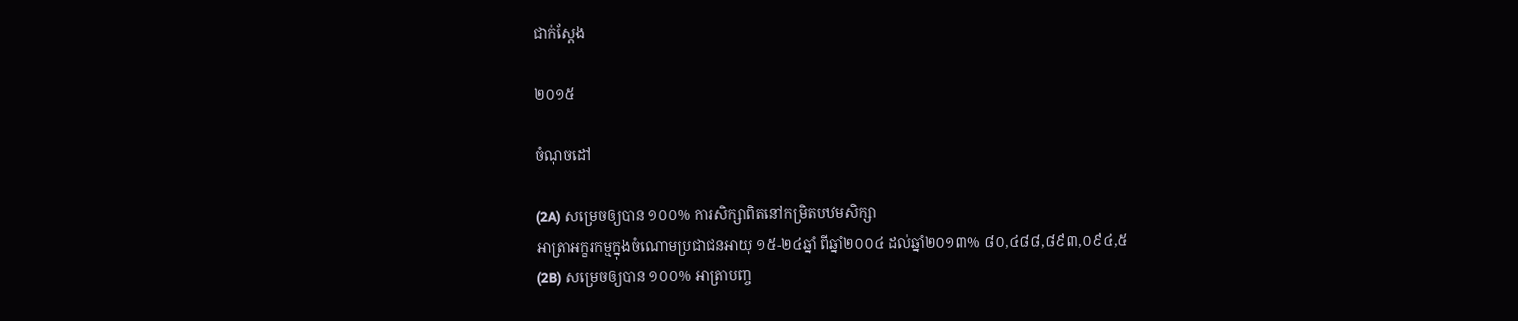ជាក់ស្តែង

២០១៥

ចំណុចដៅ

(2A) សម្រេចឲ្យបាន ១០០% ការសិក្សាពិតនៅកម្រិតបឋមសិក្សា
អាត្រាអក្ខរកម្មក្នុងចំណោមប្រជាជនអាយុ ១៥-២៤ឆ្នាំ ពីឆ្នាំ២០០៤ ដល់ឆ្នាំ២០១៣% ៨០,៤៨៨,៨៩៣,០៩៤,៥
(2B) សម្រេចឲ្យបាន ១០០% អាត្រាបញ្ច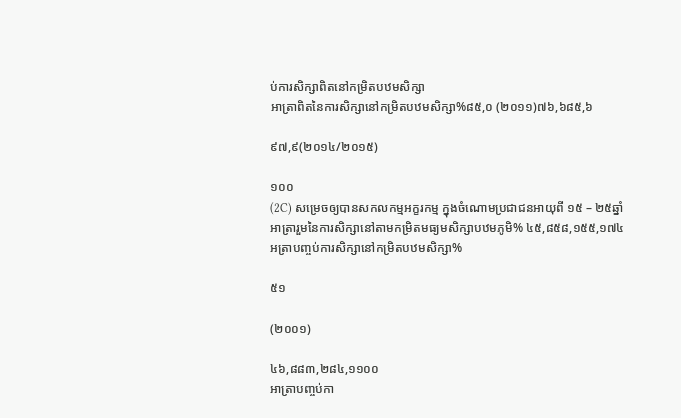ប់ការសិក្សាពិតនៅកម្រិតបឋមសិក្សា
អាត្រាពិតនៃការសិក្សានៅកម្រិតបឋមសិក្សា%៨៥,០ (២០១១)៧៦,៦៨៥,៦

៩៧,៩(២០១៤/២០១៥)

១០០
(2C) សម្រេចឲ្យបានសកលកម្មអក្ខរកម្ម ក្នុងចំណោមប្រជាជនអាយុពី ១៥ – ២៥ឆ្នាំ
អាត្រារួមនៃការសិក្សានៅតាមកម្រិតមធ្យមសិក្សាបឋមភូមិ% ៤៥,៨៥៨,១៥៥,១៧៤
អត្រាបញ្ចប់ការសិក្សានៅកម្រិតបឋមសិក្សា%

៥១

(២០០១)

៤៦,៨៨៣,២៨៤,១១០០
អាត្រាបញ្ចប់កា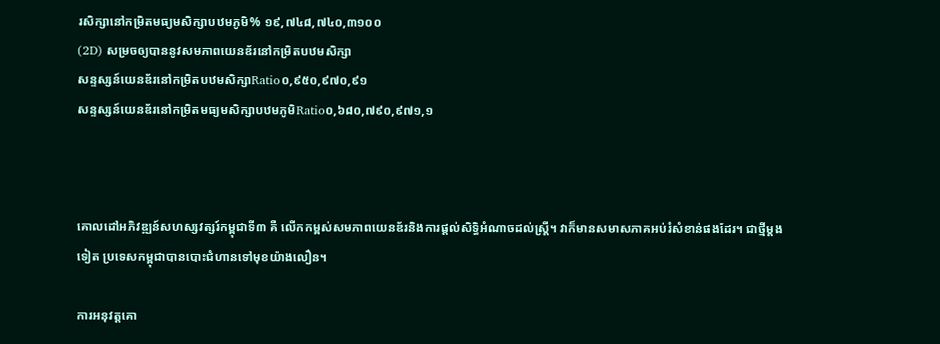រសិក្សានៅកម្រិតមធ្យមសិក្សាបឋមភូមិ% ១៩,៧៤៨,៧៤០,៣១០០
(2D) សម្រចឲ្យបាននូវសមភាពយេនឌ័រនៅកម្រិតបឋមសិក្សា
សន្ទស្សន៍យេនឌ័រនៅកម្រិតបឋមសិក្សាRatio០,៩៥០,៩៧០,៩១
សន្ទស្សន៍យេនឌ័រនៅកម្រិតមធ្យមសិក្សាបឋមភូមិRatio០,៦៨០,៧៩០,៩៧១,១



គោលដៅអភិវឌ្ឍន៍សហស្សវត្សរ៍កម្ពុជាទី៣ គឺ លើកកម្ពស់សមភាពយេនឌ័រនិងការផ្តល់សិទ្ធិអំណាចដល់ស្ត្រី។ វាក៏មានសមាសភាគអប់រំសំខាន់ផងដែរ។ ជាថ្មីម្តងទៀត ប្រទេសកម្ពុជាបានបោះជំហានទៅមុខយ៉ាងលឿន។

ការអនុវត្តគោ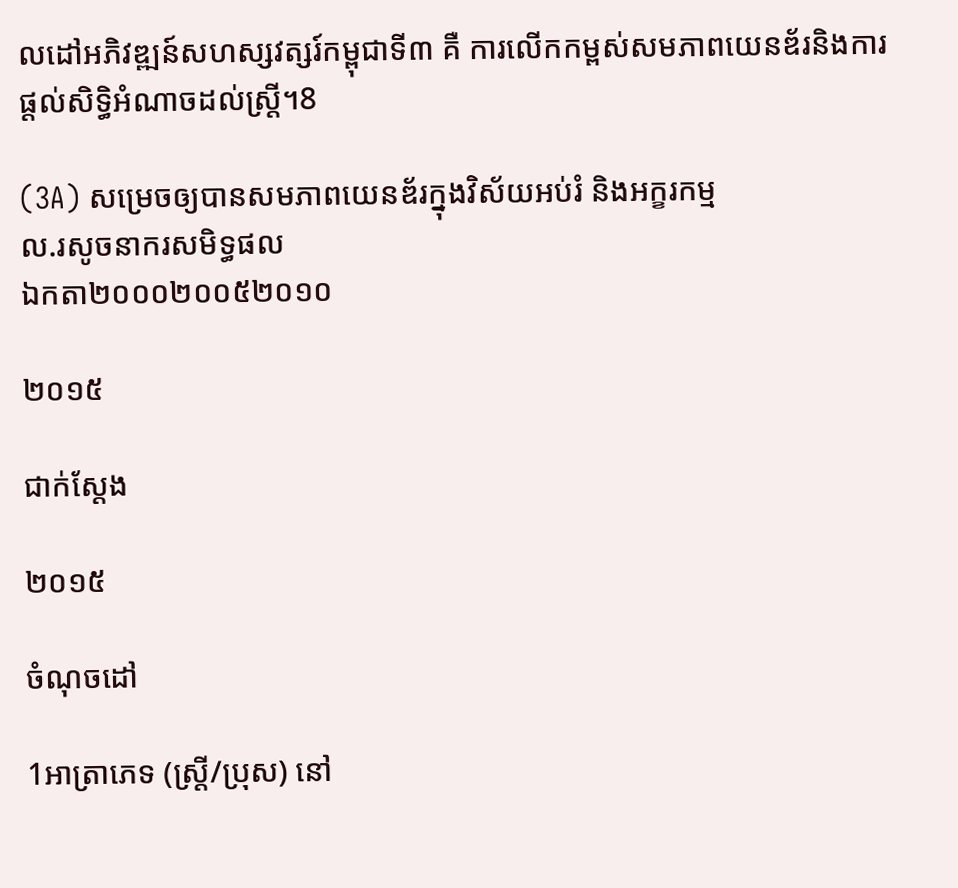លដៅអភិវឌ្ឍន៍សហស្សវត្សរ៍កម្ពុជាទី៣ គឺ ការលើកកម្ពស់សមភាពយេនឌ័រនិងការផ្តល់សិទ្ធិអំណាចដល់ស្ត្រី។8

(3A) សម្រេចឲ្យបានសមភាពយេនឌ័រក្នុងវិស័យអប់រំ និងអក្ខរកម្ម
ល.រសូចនាករសមិទ្ធផល
ឯកតា២០០០២០០៥២០១០

២០១៥

ជាក់ស្តែង

២០១៥

ចំណុចដៅ

1អាត្រាភេទ (ស្រ្តី/ប្រុស) នៅ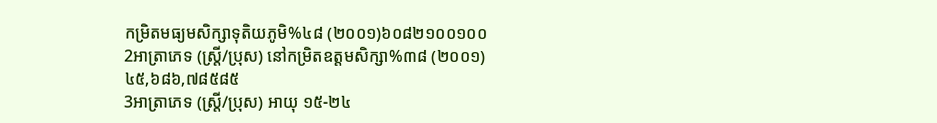កម្រិតមធ្យមសិក្សាទុតិយភូមិ%៤៨ (២០០១)៦០៨២១០០១០០
2អាត្រាភេទ (ស្រ្តី/ប្រុស) នៅកម្រិតឧត្តមសិក្សា%៣៨ (២០០១)៤៥,៦៨៦,៧៨៥៨៥
3អាត្រាភេទ (ស្រ្តី/ប្រុស) អាយុ ១៥-២៤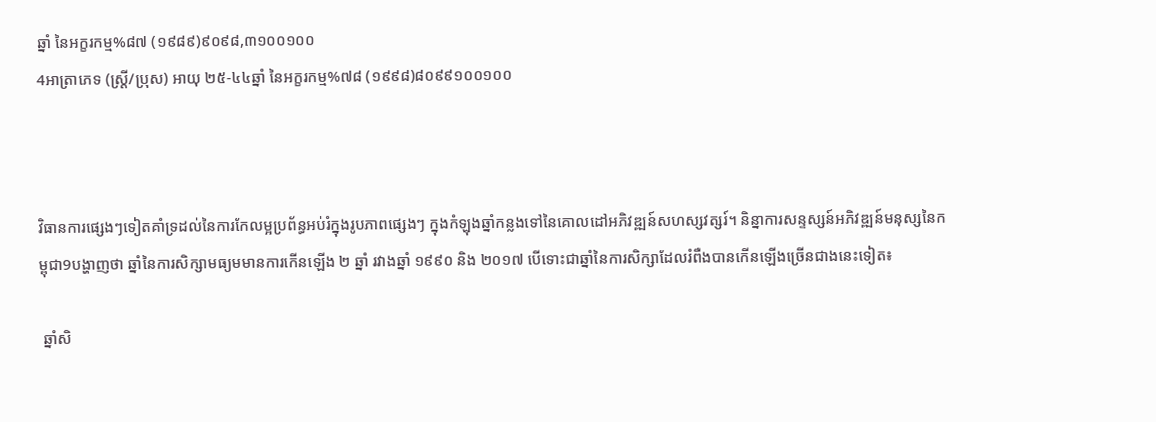ឆ្នាំ នៃអក្ខរកម្ម%៨៧ (១៩៨៩)៩០៩៨,៣១០០១០០
4អាត្រាភេទ (ស្រ្តី/ប្រុស) អាយុ ២៥-៤៤ឆ្នាំ នៃអក្ខរកម្ម%៧៨ (១៩៩៨)៨០៩៩១០០១០០



វិធានការផ្សេងៗទៀតគាំទ្រដល់នៃការកែលម្អប្រព័ន្ធអប់រំក្នុងរូបភាពផ្សេងៗ ក្នុងកំឡុងឆ្នាំកន្លងទៅនៃគោលដៅអភិវឌ្ឍន៍សហស្សវត្សរ៍។ និន្នាការសន្ទស្សន៍អភិវឌ្ឍន៍មនុស្សនៃកម្ពុជា9បង្ហាញថា ឆ្នាំនៃការសិក្សាមធ្យមមានការកើនឡើង ២ ឆ្នាំ រវាងឆ្នាំ ១៩៩០ និង ២០១៧ បើទោះជាឆ្នាំនៃការសិក្សាដែលរំពឺងបានកើនឡើងច្រើនជាងនេះទៀត៖

 ឆ្នាំសិ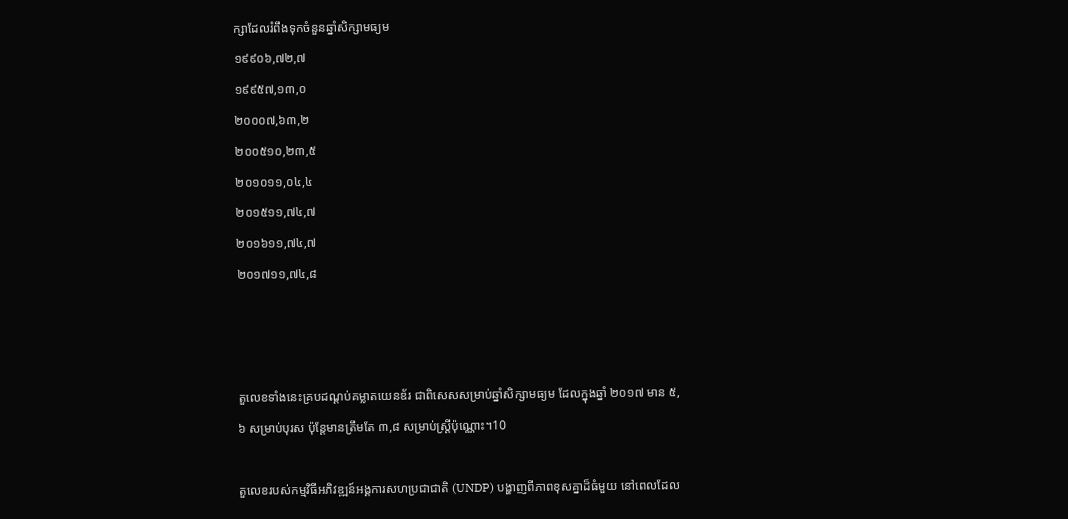ក្សាដែលរំពឹងទុកចំនួនឆ្នាំសិក្សាមធ្យម
១៩៩០៦,៧២,៧
១៩៩៥៧,១៣,០
២០០០៧,៦៣,២
២០០៥១០,២៣,៥
២០១០១១,០៤,៤
២០១៥១១,៧៤,៧
២០១៦១១,៧៤,៧
២០១៧១១,៧៤,៨



តួលេខទាំងនេះគ្របដណ្ដប់គម្លាតយេនឌ័រ ជាពិសេសសម្រាប់ឆ្នាំសិក្សាមធ្យម ដែលក្នុងឆ្នាំ ២០១៧ មាន ៥,៦ សម្រាប់បុរស ប៉ុន្តែមានត្រឹមតែ ៣,៨ សម្រាប់ស្ត្រីប៉ុណ្ណោះ។10

តួលេខរបស់កម្មវិធីអភិវឌ្ឍន៍អង្គការសហប្រជាជាតិ (UNDP) បង្ហាញពីភាពខុសគ្នាដ៏ធំមួយ នៅពេលដែល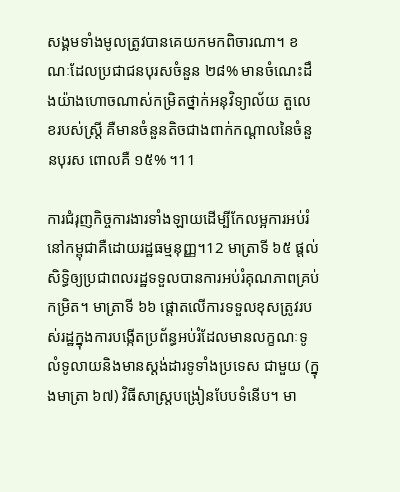សង្គមទាំងមូលត្រូវបានគេយកមកពិចារណា។ ខណៈដែលប្រជាជនបុរសចំនួន ២៨% មានចំណេះដឹងយ៉ាងហោចណាស់កម្រិតថ្នាក់អនុវិទ្យាល័យ តួលេខរបស់ស្ត្រី គឺមានចំនួនតិចជាងពាក់កណ្តាលនៃចំនួនបុរស ពោលគឺ ១៥% ។11

ការជំរុញកិច្ចការងារទាំងឡាយដើម្បីកែលម្អការអប់រំនៅកម្ពុជាគឺដោយរដ្ឋធម្មនុញ្ញ។12 មាត្រាទី ៦៥ ផ្តល់សិទ្ធិឲ្យប្រជាពលរដ្ឋទទួលបានការអប់រំគុណភាពគ្រប់កម្រិត។ មាត្រាទី ៦៦ ផ្តោតលើការទទួលខុសត្រូវរបស់រដ្ឋក្នុងការបង្កើតប្រព័ន្ធអប់រំដែលមានលក្ខណៈទូលំទូលាយនិងមានស្តង់ដារទូទាំងប្រទេស ជាមួយ (ក្នុងមាត្រា ៦៧) វិធីសាស្ត្របង្រៀនបែបទំនើប។ មា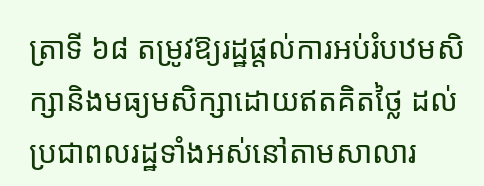ត្រាទី ៦៨ តម្រូវឱ្យរដ្ឋផ្តល់ការអប់រំបឋមសិក្សានិងមធ្យមសិក្សាដោយឥតគិតថ្លៃ ដល់ប្រជាពលរដ្ឋទាំងអស់នៅតាមសាលារ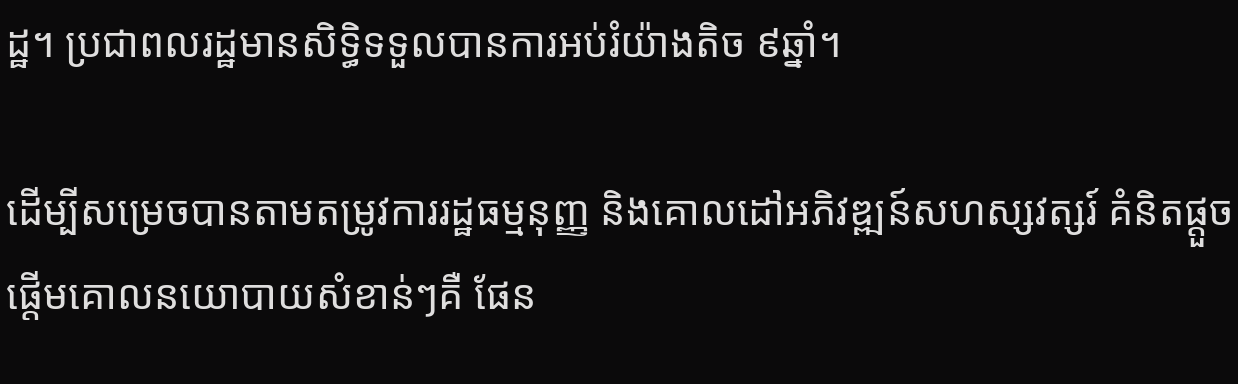ដ្ឋ។ ប្រជាពលរដ្ឋមានសិទ្ធិទទួលបានការអប់រំយ៉ាងតិច ៩ឆ្នាំ។

ដើម្បីសម្រេចបានតាមតម្រូវការរដ្ឋធម្មនុញ្ញ និងគោលដៅអភិវឌ្ឍន៍សហស្សវត្សរ៍ គំនិតផ្តួចផ្តើមគោលនយោបាយសំខាន់ៗគឺ ផែន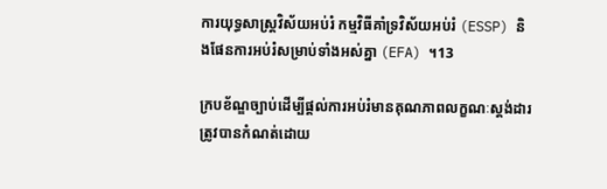ការយុទ្ធសាស្ត្រវិស័យអប់រំ កម្មវិធីគាំទ្រវិស័យអប់រំ (ESSP) និងផែនការអប់រំសម្រាប់ទាំងអស់គ្នា (EFA) ។13

ក្របខ័ណ្ឌច្បាប់ដើម្បីផ្តល់ការអប់រំមានគុណភាពលក្ខណៈស្តង់ដារ ត្រូវបានកំណត់ដោយ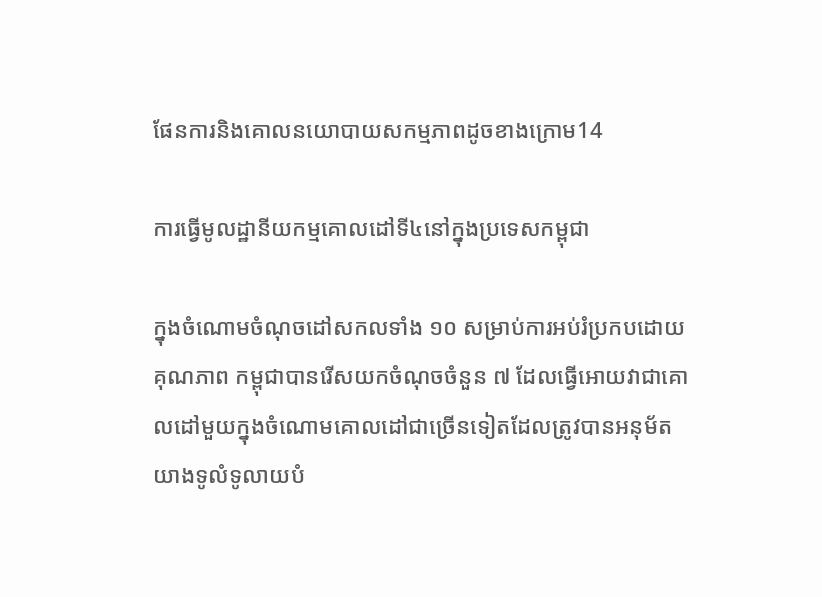ផែនការនិងគោលនយោបាយសកម្មភាពដូចខាងក្រោម14

ការធ្វើមូលដ្ឋានីយកម្មគោលដៅទី៤នៅក្នុងប្រទេសកម្ពុជា

ក្នុងចំណោមចំណុចដៅសកលទាំង ១០ សម្រាប់ការអប់រំប្រកបដោយគុណភាព កម្ពុជាបានរើសយកចំណុចចំនួន ៧ ដែលធ្វើអោយវាជាគោលដៅមួយក្នុងចំណោមគោលដៅជាច្រើនទៀតដែលត្រូវបានអនុម័តយាងទូលំទូលាយបំ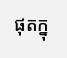ផុតក្នុ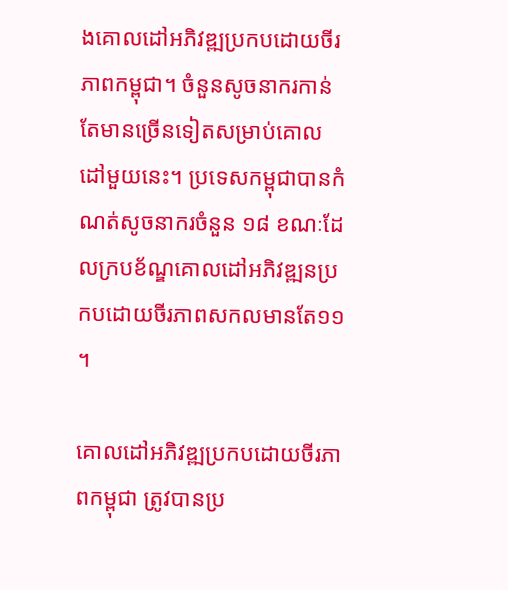ងគោលដៅអភិវឌ្ឍប្រកបដោយចីរភាពកម្ពុជា។ ចំនួនសូចនាករកាន់តែមានច្រើនទៀតសម្រាប់គោលដៅមួយនេះ។ ប្រទេសកម្ពុជាបានកំណត់សូចនាករចំនួន ១៨ ខណៈដែលក្របខ័ណ្ឌគោលដៅអភិវឌ្ឍនប្រកបដោយចីរភាពសកលមានតែ១១។

គោលដៅអភិវឌ្ឍប្រកបដោយចីរភាពកម្ពុជា ត្រូវបានប្រ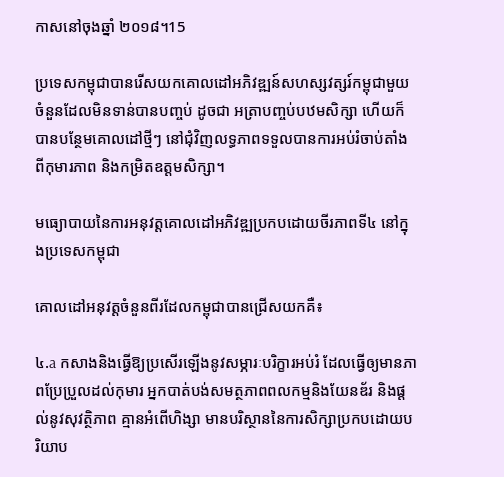កាសនៅចុងឆ្នាំ ២០១៨។15

ប្រទេសកម្ពុជាបានរើសយកគោលដៅអភិវឌ្ឍន៍សហស្សវត្សរ៍កម្ពុជាមួយចំនួនដែលមិនទាន់បានបញ្ចប់ ដូចជា អត្រាបញ្ចប់បឋមសិក្សា ហើយក៏បានបន្ថែមគោលដៅថ្មីៗ នៅជុំវិញលទ្ធភាពទទួលបានការអប់រំចាប់តាំងពីកុមារភាព និងកម្រិតឧត្តមសិក្សា។

មធ្យោបាយនៃការអនុវត្តគោលដៅអភិវឌ្ឍប្រកបដោយចីរភាពទី៤ នៅក្នុងប្រទេសកម្ពុជា

គោលដៅអនុវត្តចំនួនពីរដែលកម្ពុជាបានជ្រើសយកគឺ៖

៤.a កសាងនិងធ្វើឱ្យប្រសើរឡើងនូវសម្ភារៈបរិក្ខារអប់រំ ដែលធ្វើឲ្យមានភាពប្រែប្រួលដល់កុមារ អ្នកបាត់បង់សមត្ថភាពពលកម្មនិងយែនឌ័រ និងផ្តល់នូវសុវត្ថិភាព គ្មានអំពើហិង្សា មានបរិស្ថាននៃការសិក្សាប្រកបដោយបរិយាប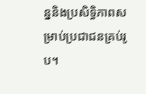ន្ននិងប្រសិទ្ធិភាពសម្រាប់ប្រជាជនគ្រប់រូប។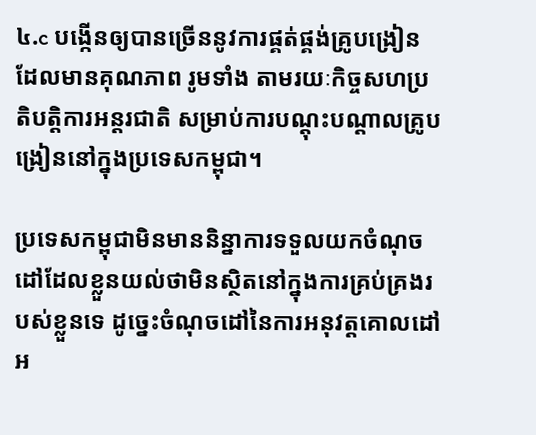៤.c បង្កើនឲ្យបានច្រើននូវការផ្គត់ផ្គង់គ្រូបង្រៀនដែលមានគុណភាព រូមទាំង តាមរយៈកិច្ចសហប្រតិបត្តិការអន្តរជាតិ សម្រាប់ការបណ្តុះបណ្តាលគ្រូបង្រៀននៅក្នុងប្រទេសកម្ពុជា។

ប្រទេសកម្ពុជាមិនមាននិន្នាការទទួលយកចំណុចដៅដែលខ្លួនយល់ថាមិនស្ថិតនៅក្នុងការគ្រប់គ្រងរបស់ខ្លួនទេ ដូច្នេះចំណុចដៅនៃការអនុវត្តគោលដៅអ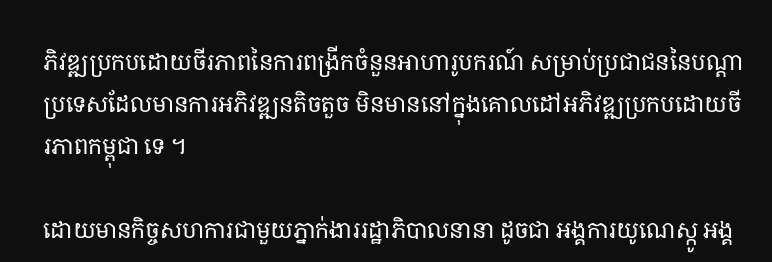ភិវឌ្ឍប្រកបដោយចីរភាពនៃការពង្រីកចំនួនអាហារូបករណ៍ សម្រាប់ប្រជាជននៃបណ្តាប្រទេសដែលមានការអភិវឌ្ឍនតិចតួច មិនមាននៅក្នុងគោលដៅអភិវឌ្ឍប្រកបដោយចីរភាពកម្ពុជា ទេ ។

ដោយមានកិច្ចសហការជាមួយភ្នាក់ងាររដ្ឋាភិបាលនានា ដូចជា អង្គការយូណេស្កូ អង្គ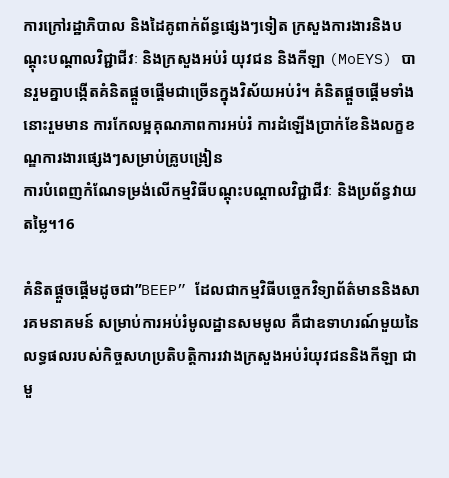ការក្រៅរដ្ឋាភិបាល និងដៃគូពាក់ព័ន្ធផ្សេងៗទៀត ក្រសួងការងារនិងបណ្តុះបណ្តាលវិជ្ជាជីវៈ និងក្រសួងអប់រំ យុវជន និងកីឡា (MoEYS) បានរួមគ្នាបង្កើតគំនិតផ្តួចផ្តើមជាច្រើនក្នុងវិស័យអប់រំ។ គំនិតផ្តួចផ្តើមទាំងនោះរួមមាន ការកែលម្អគុណភាពការអប់រំ ការដំឡើងប្រាក់ខែនិងលក្ខខណ្ឌការងារផ្សេងៗសម្រាប់គ្រូបង្រៀន
ការបំពេញកំណែទម្រង់លើកម្មវិធីបណ្តុះបណ្តាលវិជ្ជាជីវៈ និងប្រព័ន្ធវាយតម្លៃ។16

គំនិតផ្តួចផ្តើមដូចជា”BEEP” ដែលជាកម្មវិធីបច្ចេកវិទ្យាព័ត៌មាននិងសារគមនាគមន៍ សម្រាប់ការអប់រំមូលដ្ឋានសមមូល គឺជាឧទាហរណ៍មួយនៃលទ្ធផលរបស់កិច្ចសហប្រតិបត្តិការរវាងក្រសួងអប់រំយុវជននិងកីឡា ជាមួ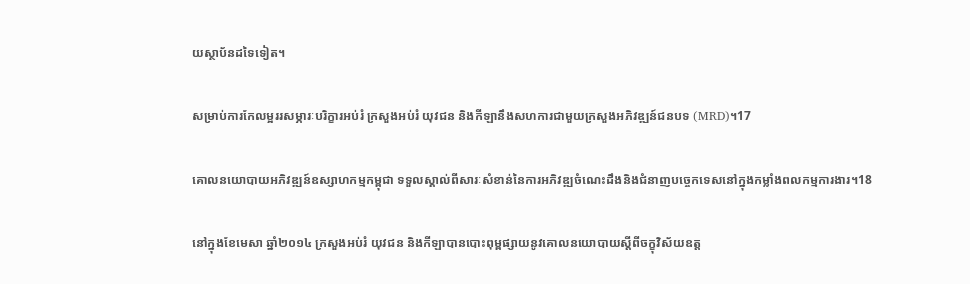យស្ថាប័នដទៃទៀត។

សម្រាប់ការកែលម្អររសម្ភារៈបរិក្ខារអប់រំ ក្រសួងអប់រំ យុវជន និងកីឡានឹងសហការជាមួយក្រសួងអភិវឌ្ឍន៍ជនបទ (MRD)។17

គោលនយោបាយអភិវឌ្ឍន៍ឧស្សាហកម្មកម្ពុជា ទទួលស្គាល់ពីសារៈសំខាន់នៃការអភិវឌ្ឍចំណេះដឹងនិងជំនាញបច្ចេកទេសនៅក្នុងកម្លាំងពលកម្មការងារ។18

នៅក្នុងខែមេសា ឆ្នាំ២០១៤ ក្រសួងអប់រំ យុវជន និងកីឡាបានបោះពុម្ពផ្សាយនូវគោលនយោបាយស្តីពីចក្ខុវិស័យឧត្ត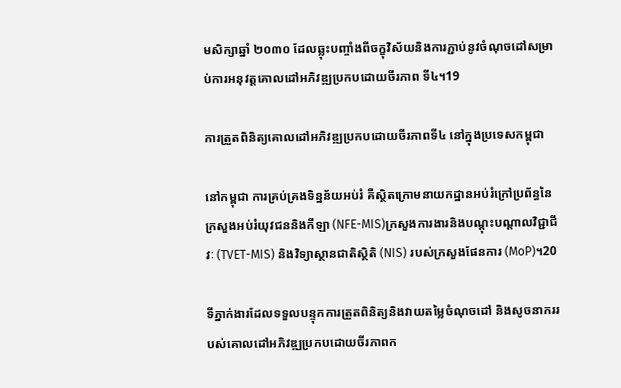មសិក្សាឆ្នាំ ២០៣០ ដែលឆ្លុះបញ្ចាំងពីចក្ខុវិស័យនិងការភ្ជាប់នូវចំណុចដៅសម្រាប់ការអនុវត្តគោលដៅអភិវឌ្ឍប្រកបដោយចីរភាព ទី៤។19

ការត្រួតពិនិត្យគោលដៅអភិវឌ្ឍប្រកបដោយចីរភាពទី៤ នៅក្នុងប្រទេសកម្ពុជា

នៅកម្ពុជា ការគ្រប់គ្រងទិន្នន័យអប់រំ គឺស្ថិតក្រោមនាយកដ្ឋានអប់រំក្រៅប្រព័ន្ធនៃក្រសួងអប់រំយុវជននិងកីឡា (NFE-MIS)ក្រសួងការងារនិងបណ្តុះបណ្តាលវិជ្ជាជីវៈ (TVET-MIS) និងវិទ្យាស្ថានជាតិស្ថិតិ (NIS) របស់ក្រសួងផែនការ (MoP)។20

ទីភ្នាក់ងារដែលទទួលបន្ទុកការត្រួតពិនិត្យនិងវាយតម្លៃចំណុចដៅ និងសូចនាកររបស់គោលដៅអភិវឌ្ឍប្រកបដោយចីរភាពក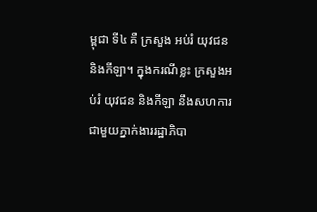ម្ពុជា ទី៤ គឺ ក្រសួង អប់រំ យុវជន និងកីឡា។ ក្នុងករណីខ្លះ ក្រសួងអប់រំ យុវជន និងកីឡា នឹងសហការជាមួយភ្នាក់ងាររដ្ឋាភិបា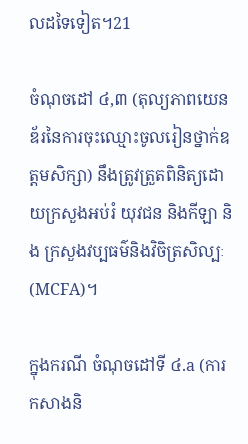លដទៃទៀត។21

ចំណុចដៅ ៤,៣ (តុល្យភាពយេនឌ័រនៃការចុះឈ្មោះចូលរៀនថ្នាក់ឧត្តមសិក្សា) នឹងត្រូវត្រួតពិនិត្យដោយក្រសួងអប់រំ យុវជន និងកីឡា និង ក្រសួងវប្បធម៌និងវិចិត្រសិល្បៈ (MCFA)។

ក្នុងករណី ចំណុចដៅទី ៤.a (ការកសាងនិ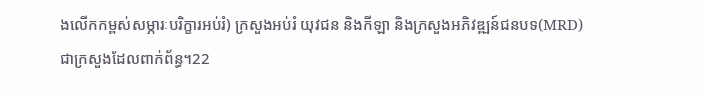ងលើកកម្ពស់សម្ភារៈបរិក្ខារអប់រំ) ក្រសួងអប់រំ យុវជន និងកីឡា និងក្រសួងអភិវឌ្ឍន៍ជនបទ(MRD)
ជាក្រសួងដែលពាក់ព័ន្ធ។22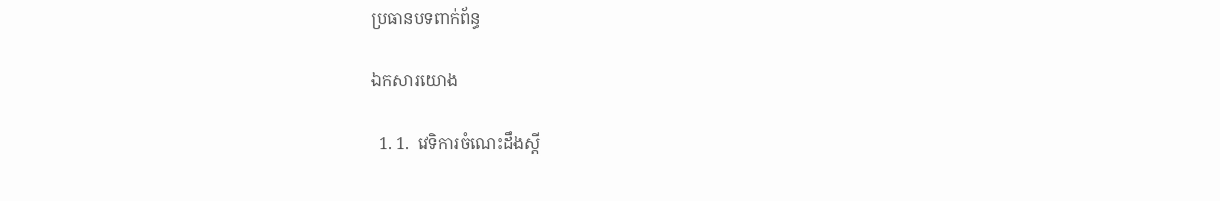ប្រធានបទពាក់ព័ន្ធ

ឯកសារយោង

  1. 1.  វេទិការចំណេះដឹងស្តី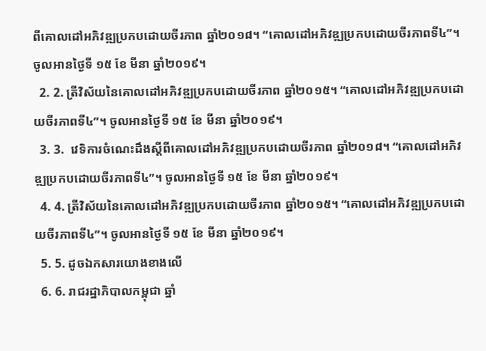ពីគោលដៅអភិវឌ្ឍប្រកបដោយចីរភាព ឆ្នាំ២០១៨។ “គោលដៅអភិវឌ្ឍប្រកបដោយចីរភាពទី៤”។ ចូលអានថ្ងៃទី ១៥ ខែ មីនា ឆ្នាំ២០១៩។
  2. 2. ត្រីវិស័យនៃគោលដៅអភិវឌ្ឍប្រកបដោយចីរភាព ឆ្នាំ២០១៥។ “គោលដៅអភិវឌ្ឍប្រកបដោយចីរភាពទី៤”។ ចូលអានថ្ងៃទី ១៥ ខែ មីនា ឆ្នាំ២០១៩។
  3. 3.  វេទិការចំណេះដឹងស្តីពីគោលដៅអភិវឌ្ឍប្រកបដោយចីរភាព ឆ្នាំ២០១៨។ “គោលដៅអភិវឌ្ឍប្រកបដោយចីរភាពទី៤”។ ចូលអានថ្ងៃទី ១៥ ខែ មីនា ឆ្នាំ២០១៩។
  4. 4. ត្រីវិស័យនៃគោលដៅអភិវឌ្ឍប្រកបដោយចីរភាព ឆ្នាំ២០១៥។ “គោលដៅអភិវឌ្ឍប្រកបដោយចីរភាពទី៤”។ ចូលអានថ្ងៃទី ១៥ ខែ មីនា ឆ្នាំ២០១៩។
  5. 5. ដូចឯកសារយោងខាងលើ
  6. 6. រាជរដ្ឋាភិបាលកម្ពុជា ឆ្នាំ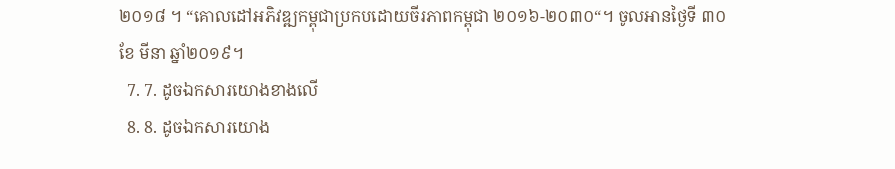២០១៨ ។ “គោលដៅអភិវឌ្ឍកម្ពុជាប្រកបដោយចីរភាពកម្ពុជា ២០១៦-២០៣០“។ ចូលអានថ្ងៃទី ៣០ ខែ មីនា ឆ្នាំ២០១៩។
  7. 7. ដូចឯកសារយោងខាងលើ
  8. 8. ដូចឯកសារយោង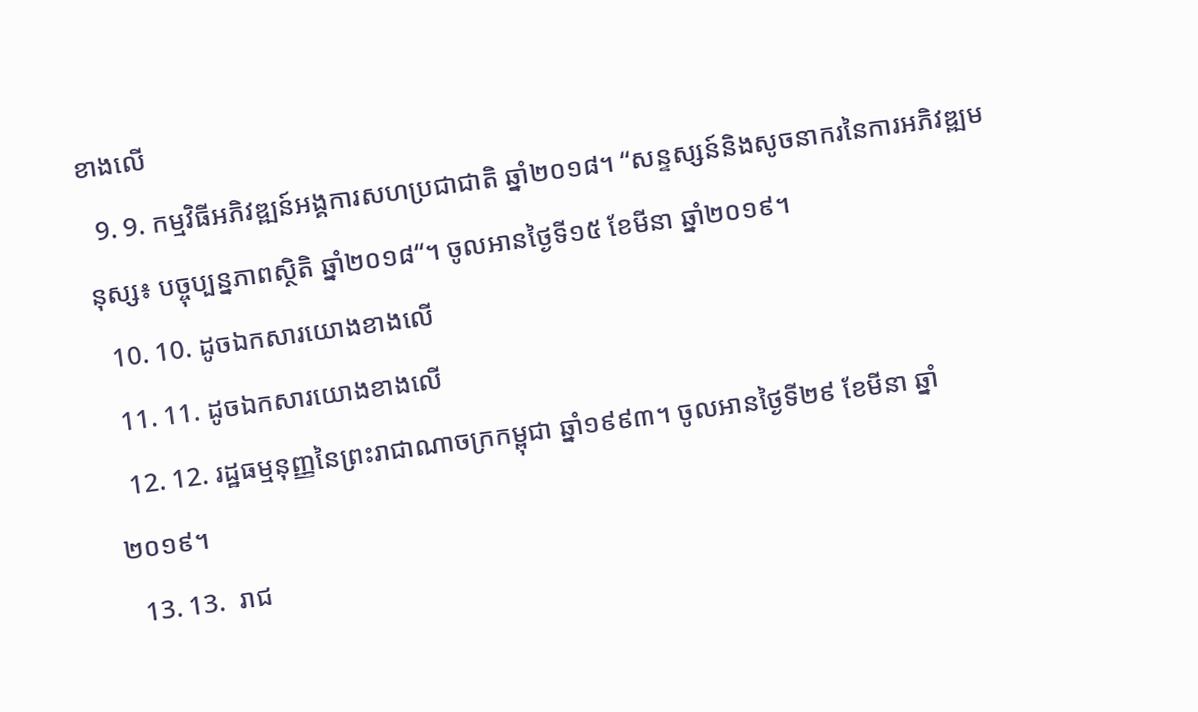ខាងលើ
  9. 9. កម្មវិធីអភិវឌ្ឍន៍អង្គការសហប្រជាជាតិ ឆ្នាំ២០១៨។ “សន្ទស្សន៍និងសូចនាករនៃការអភិវឌ្ឍមនុស្ស៖ បច្ចុប្បន្នភាពសិ្ថតិ ឆ្នាំ២០១៨“។ ចូលអានថ្ងៃទី១៥ ខែមីនា ឆ្នាំ២០១៩។
  10. 10. ដូចឯកសារយោងខាងលើ
  11. 11. ដូចឯកសារយោងខាងលើ
  12. 12. រដ្ឋធម្មនុញ្ញនៃព្រះរាជាណាចក្រកម្ពុជា ឆ្នាំ១៩៩៣។ ចូលអានថ្ងៃទី២៩ ខែមីនា ឆ្នាំ២០១៩។
  13. 13.  រាជ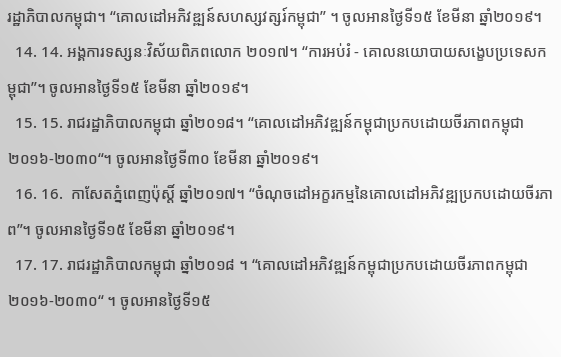រដ្ឋាភិបាលកម្ពុជា។ “គោលដៅអភិវឌ្ឍន៍សហស្សវត្សរ៍កម្ពុជា” ។ ចូលអានថ្ងៃទី១៥ ខែមីនា ឆ្នាំ២០១៩។
  14. 14. អង្គការទស្សនៈវិស័យពិភពលោក ២០១៧។ “ការអប់រំ - គោលនយោបាយសង្ខេបប្រទេសកម្ពុជា”។ ចូលអានថ្ងៃទី១៥ ខែមីនា ឆ្នាំ២០១៩។
  15. 15. រាជរដ្ឋាភិបាលកម្ពុជា ឆ្នាំ២០១៨។ “គោលដៅអភិវឌ្ឍន៍កម្ពុជាប្រកបដោយចីរភាពកម្ពុជា ២០១៦-២០៣០“។ ចូលអានថ្ងៃទី៣០ ខែមីនា ឆ្នាំ២០១៩។
  16. 16.  កាសែតភ្នំពេញប៉ុស្តិ៍ ឆ្នាំ២០១៧។ “ចំណុចដៅអក្ខរកម្មនៃគោលដៅអភិវឌ្ឍប្រកបដោយចីរភាព”។ ចូលអានថ្ងៃទី១៥ ខែមីនា ឆ្នាំ២០១៩។
  17. 17. រាជរដ្ឋាភិបាលកម្ពុជា ឆ្នាំ២០១៨ ។ “គោលដៅអភិវឌ្ឍន៍កម្ពុជាប្រកបដោយចីរភាពកម្ពុជា ២០១៦-២០៣០“ ។ ចូលអានថ្ងៃទី១៥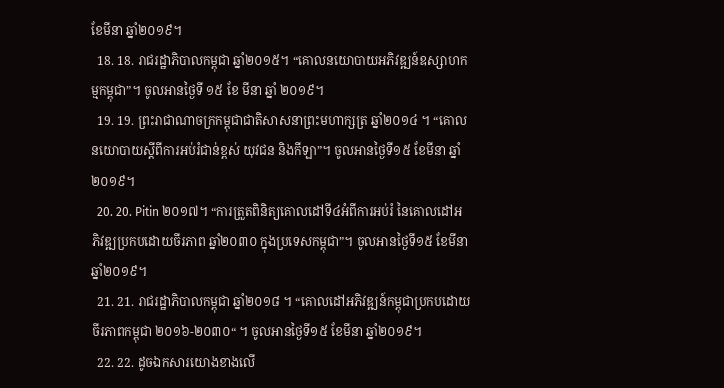ខែមីនា ឆ្នាំ២០១៩។
  18. 18. រាជរដ្ឋាភិបាលកម្ពុជា ឆ្នាំ២០១៥។ “គោលនយោបាយអភិវឌ្ឍន៍ឧស្សាហកម្មកម្ពុជា”។ ចូលអានថ្ងៃទី ១៥ ខែ មីនា ឆ្នាំ ២០១៩។
  19. 19. ព្រះរាជាណាចក្រកម្ពុជាជាតិសាសនាព្រះមហាក្សត្រ ឆ្នាំ២០១៤ ។ “គោលនយោបាយស្តីពីការអប់រំជាន់ខ្ពស់ យុវជន និងកីឡា”។ ចូលអានថ្ងៃទី១៥ ខែមីនា ឆ្នាំ២០១៩។
  20. 20. Pitin ២០១៧។ “ការត្រួតពិនិត្យគោលដៅទី៤អំពីការអប់រំ នៃគោលដៅអភិវឌ្ឍប្រកបដោយចីរភាព ឆ្នាំ២០៣០ ក្នុងប្រទេសកម្ពុជា”។ ចូលអានថ្ងៃទី១៥ ខែមីនា ឆ្នាំ២០១៩។
  21. 21. រាជរដ្ឋាភិបាលកម្ពុជា ឆ្នាំ២០១៨ ។ “គោលដៅអភិវឌ្ឍន៍កម្ពុជាប្រកបដោយចីរភាពកម្ពុជា ២០១៦-២០៣០“ ។ ចូលអានថ្ងៃទី១៥ ខែមីនា ឆ្នាំ២០១៩។
  22. 22. ដូចឯកសារយោងខាងលើ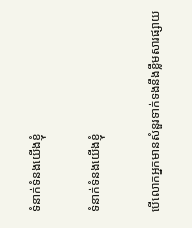ទំនាក់ទំនងយើងខ្ញុំ

ទំនាក់ទំនងយើងខ្ញុំ

បើលោកអ្នកមានសំនួរទាក់ទងនឹងខ្លឹមសារផ្សាយ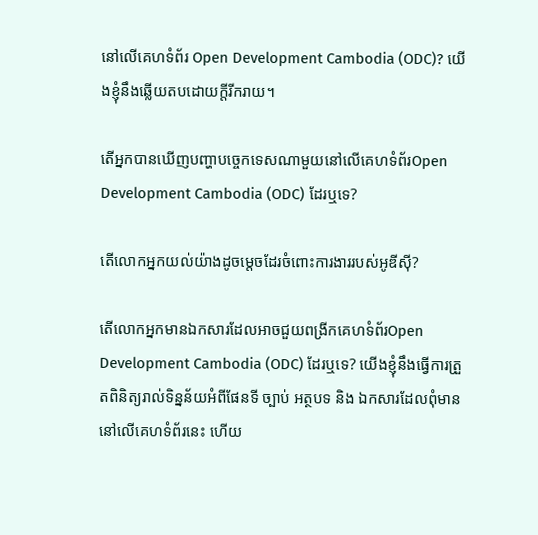នៅលើគេហទំព័រ Open Development Cambodia (ODC)? យើងខ្ញុំនឹងឆ្លើយតបដោយក្តីរីករាយ។

តើអ្នកបានឃើញបញ្ហាបច្ចេកទេសណាមួយនៅលើគេហទំព័រOpen Development Cambodia (ODC) ដែរឬទេ?

តើលោកអ្នកយល់យ៉ាងដូចម្តេចដែរចំពោះការងាររបស់អូឌីស៊ី?

តើលោកអ្នកមានឯកសារដែលអាចជួយពង្រីកគេហទំព័រOpen Development Cambodia (ODC) ដែរឬទេ? យើងខ្ញុំនឹងធ្វើការត្រួតពិនិត្យរាល់ទិន្នន័យអំពីផែនទី ច្បាប់ អត្ថបទ និង ឯកសារដែលពុំមាននៅលើគេហទំព័រនេះ ហើយ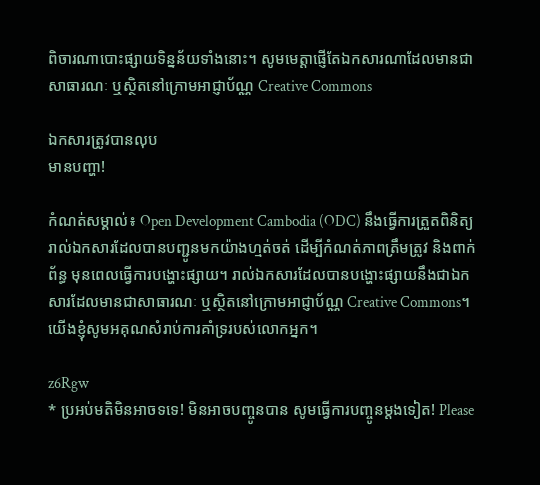ពិចារណាបោះផ្សាយទិន្នន័យទាំងនោះ។ សូមមេត្តាផ្ញើតែឯកសារណាដែលមានជាសាធារណៈ ឬស្ថិតនៅក្រោមអាជ្ញាប័ណ្ណ Creative Commons

ឯកសារត្រូវបានលុប
មានបញ្ហា!

កំណត់សម្គាល់៖ Open Development Cambodia (ODC) នឹងធ្វើការត្រួតពិនិត្យរាល់ឯកសារដែលបានបញ្ជូនមកយ៉ាងហ្មត់ចត់ ដើម្បីកំណត់ភាពត្រឹមត្រូវ និងពាក់ព័ន្ធ មុនពេលធ្វើការបង្ហោះផ្សាយ។ រាល់ឯកសារដែលបានបង្ហោះផ្សាយនឹងជាឯកសារដែលមានជាសាធារណៈ ឬស្ថិតនៅក្រោមអាជ្ញាប័ណ្ណ Creative Commons។ យើងខ្ញុំសូមអគុណសំរាប់ការគាំទ្ររបស់លោកអ្នក។

z6Rgw
* ប្រអប់មតិមិនអាចទទេ! មិនអាចបញ្ចូនបាន សូមធ្វើការបញ្ចូនម្តងទៀត! Please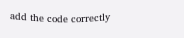add the code correctly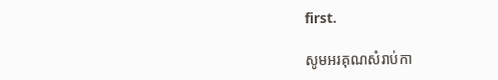first.

សូមអរគុណសំរាប់កា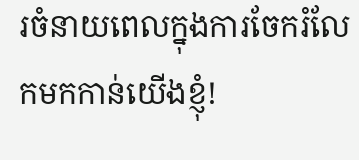រចំនាយពេលក្នុងការចែករំលែកមកកាន់យើងខ្ញុំ!